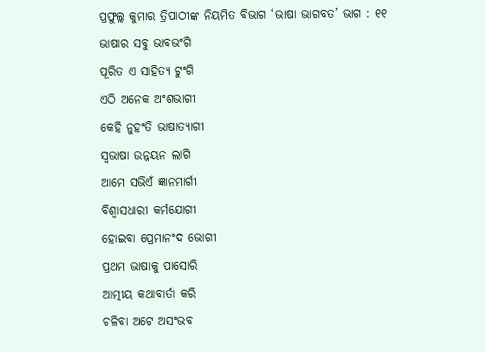ପ୍ରଫୁଲ୍ଲ କୁମାର ତ୍ରିପାଠୀଙ୍କ ନିୟମିତ ବିଭାଗ ‘ଭାଷା ଭାଗବତ’ ଭାଗ : ୧୧
ଭାଷାର ସବୁ ଭାବଭଂଗି
ପୂରିତ ଏ ସାହିତ୍ୟ ଟୁଂଗି
ଏଠି ଅନେକ ଅଂଶଭାଗୀ
କେହି ନୁହଂତି ଭାଷାତ୍ୟାଗୀ
ସ୍ବଭାଷା ଉନ୍ନୟନ ଲାଗି
ଆମେ ସଭିଏଁ ଜ୍ଞାନମାର୍ଗୀ
ବିଶ୍ବାସଧାରୀ କର୍ମଯୋଗୀ
ହୋଇବା ପ୍ରେମାନଂଦ ଭୋଗୀ
ପ୍ରଥମ ଭାଷାକୁ ପାସୋରି
ଆତ୍ମୀୟ କଥାବାର୍ତା କରି
ଚଳିବା ଅଟେ ଅସଂଭବ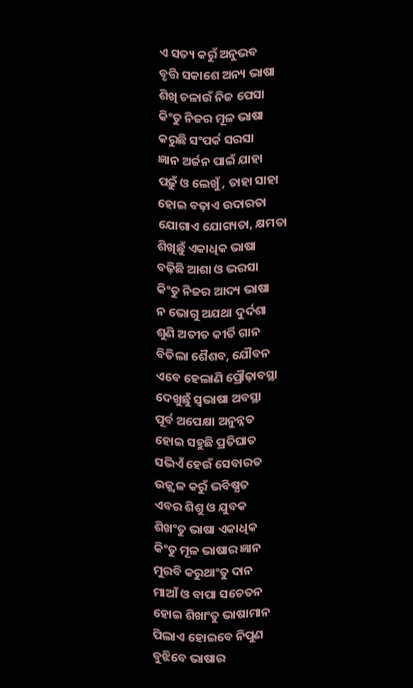ଏ ସତ୍ୟ କରୁଁ ଅନୁଭବ
ବୃତ୍ତି ସକାଶେ ଅନ୍ୟ ଭାଷା
ଶିଖି ଚଳାଉଁ ନିଜ ପେସା
କିଂତୁ ନିଜର ମୂଳ ଭାଷା
କରୁଛି ସଂପର୍କ ସରସା
ଜ୍ଞାନ ଅର୍ଜନ ପାଇଁ ଯାହା
ପଢ଼ୁଁ ଓ ଲେଖୁଁ, ତାହା ସାହା
ହୋଇ ବଢ଼ାଏ ଉଦାରତା
ଯୋଗାଏ ଯୋଗ୍ୟତା, କ୍ଷମତା
ଶିଖିଛୁଁ ଏକାଧିକ ଭାଷା
ବଢ଼ିଛି ଆଶା ଓ ଭରସା
କିଂତୁ ନିଜର ଆଦ୍ୟ ଭାଷା
ନ ଭୋଗୁ ଅଯଥା ଦୁର୍ଦଶା
ଶୁଣି ଅତୀତ କୀର୍ତି ଗାନ
ବିତିଲା ଶୈଶବ, ଯୌବନ
ଏବେ ହେଲାଣି ପ୍ରୌଢ଼ାବସ୍ଥା
ଦେଖୁଛୁଁ ସ୍ବଭାଷା ଅବସ୍ଥା
ପୂର୍ବ ଅପେକ୍ଷା ଅନୁନ୍ନତ
ହୋଇ ସହୁଛି ପ୍ରତିଘାତ
ସଭିଏଁ ହେଉଁ ସେବାରତ
ଉଜ୍ଜ୍ବଳ କରୁଁ ଭବିଷ୍ଯତ
ଏବର ଶିଶୁ ଓ ଯୁବକ
ଶିଖଂତୁ ଭାଷା ଏକାଧିକ
କିଂତୁ ମୂଳ ଭାଷାର ଜ୍ଞାନ
ମୁରବି କରୁଥାଂତୁ ଦାନ
ମାଆଁ ଓ ବାପା ସଚେତନ
ହୋଇ ଶିଖାଂତୁ ଭାଷାମାନ
ପିଲାଏ ହୋଇବେ ନିପୁଣ
ବୁଝିବେ ଭାଷାର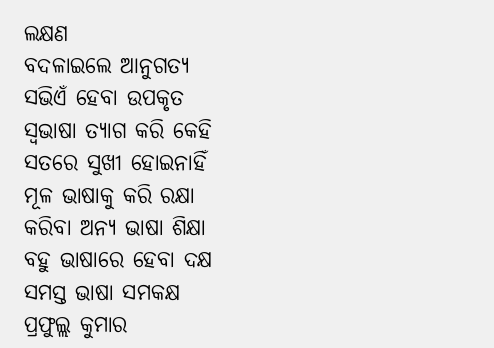ଲକ୍ଷଣ
ବଦଳାଇଲେ ଆନୁଗତ୍ୟ
ସଭିଏଁ ହେବା ଉପକୃତ
ସ୍ବଭାଷା ତ୍ୟାଗ କରି କେହି
ସତରେ ସୁଖୀ ହୋଇନାହିଁ
ମୂଳ ଭାଷାକୁ କରି ରକ୍ଷା
କରିବା ଅନ୍ୟ ଭାଷା ଶିକ୍ଷା
ବହୁ ଭାଷାରେ ହେବା ଦକ୍ଷ
ସମସ୍ତ ଭାଷା ସମକକ୍ଷ
ପ୍ରଫୁଲ୍ଲ କୁମାର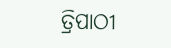ତ୍ରିପାଠୀ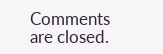Comments are closed.